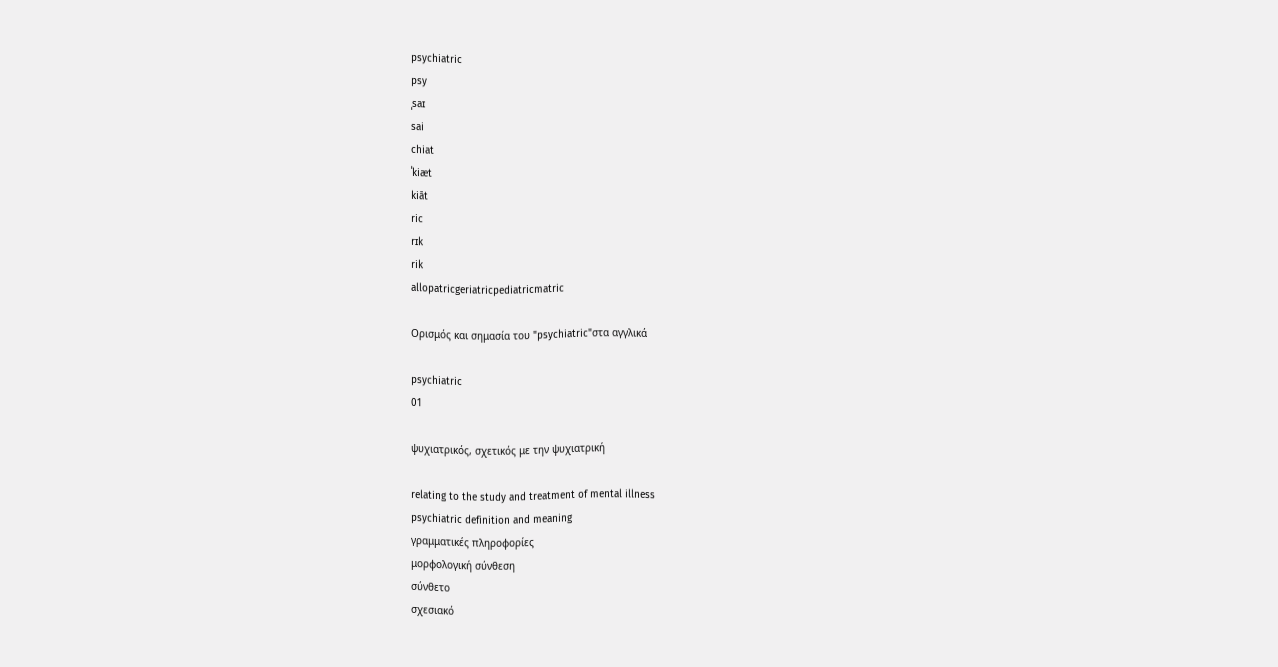psychiatric
psy
ˌsaɪ
sai
chiat
ˈkiæt
kiāt
ric
rɪk
rik
allopatricgeriatricpediatricmatric

Ορισμός και σημασία του "psychiatric"στα αγγλικά

psychiatric
01

ψυχιατρικός, σχετικός με την ψυχιατρική

relating to the study and treatment of mental illness
psychiatric definition and meaning
γραμματικές πληροφορίες
μορφολογική σύνθεση
σύνθετο
σχεσιακό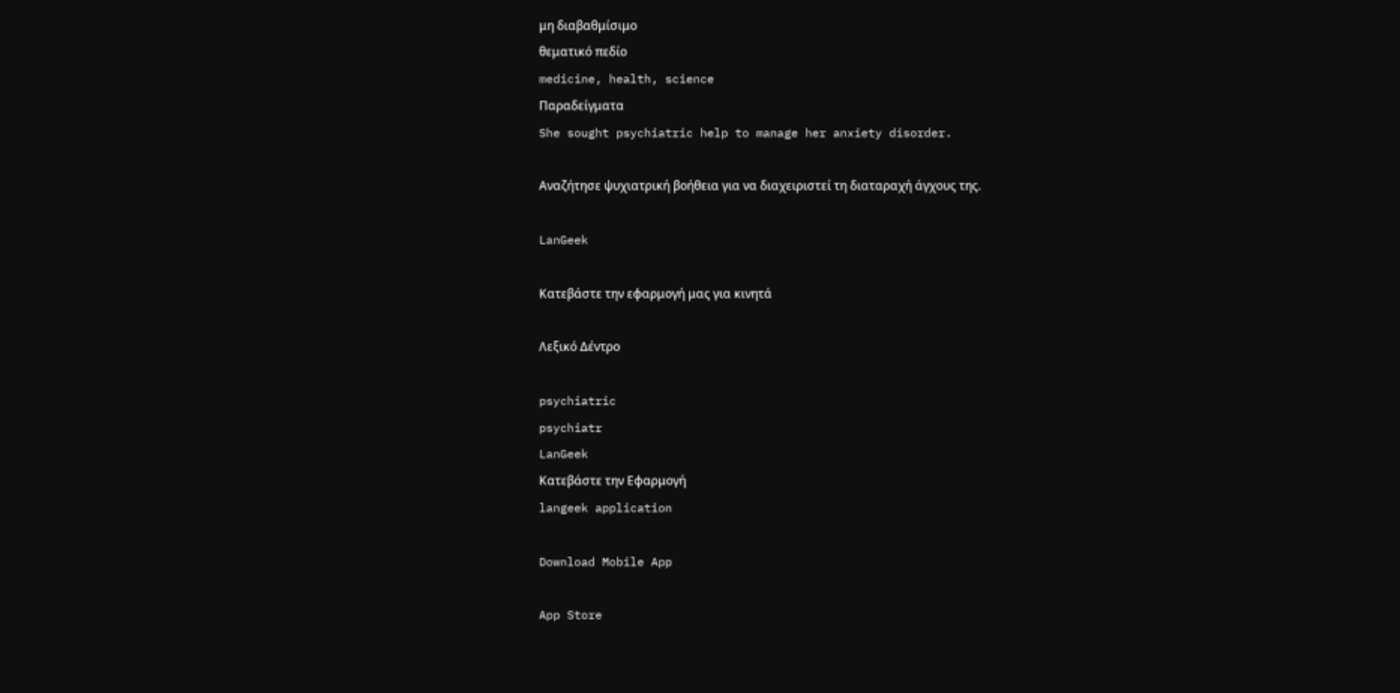μη διαβαθμίσιμο
θεματικό πεδίο
medicine, health, science
Παραδείγματα
She sought psychiatric help to manage her anxiety disorder.

Αναζήτησε ψυχιατρική βοήθεια για να διαχειριστεί τη διαταραχή άγχους της.

LanGeek

Κατεβάστε την εφαρμογή μας για κινητά

Λεξικό Δέντρο

psychiatric
psychiatr
LanGeek
Κατεβάστε την Εφαρμογή
langeek application

Download Mobile App

App Store